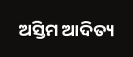ଅସ୍ତିମ ଆଦିତ୍ୟ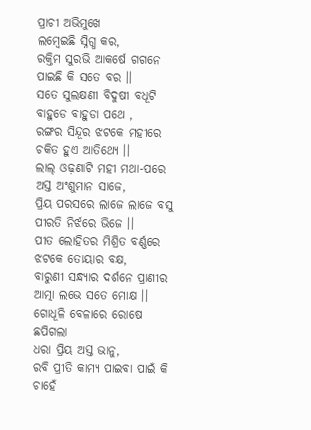ପ୍ରାଚୀ ଅଭିମୁଖେ
ଲମ୍ବେଇଛି ସ୍ନିଗ୍ଧ କର,
ରକ୍ତିମ ସୁରଭି ଆକର୍ଷେ ଗଗନେ
ପାଇଛି କି ସତେ ବର ।।
ସତେ ସୁଲକ୍ଷଣୀ ବିଦୁଷୀ ବଧୂଟି
ବାହୁଡେ ବାହୁଡା ପଥେ ,
ରଙ୍ଗର ସିନ୍ଦୂର ଝଟକେ ମହୀରେ
ଚକିତ ହୁଏ ଆତିଥ୍ୟେ ।।
ଲାଲ୍ ଓଢ଼ଣାଟି ମହୀ ମଥା-ପରେ
ଅସ୍ତ ଅଂଶୁମାନ ସାଜେ,
ପ୍ରିୟ ପରସରେ ଲାଜେ ଲାଜେ ବସୁ
ପୀରତି ନିର୍ଝରେ ଭିଜେ ।।
ପୀତ ଲୋହିତର ମିଶ୍ରିତ ବର୍ଣ୍ଣରେ
ଝଟକେ ତୋୟାର ବକ୍ଷ,
ବାରୁଣୀ ସନ୍ଧ୍ୟାର ଦର୍ଶନେ ପ୍ରାଣୀର
ଆତ୍ମା ଲଭେ ସତେ ମୋକ୍ଷ ।।
ଗୋଧୂଳି ବେଳାରେ ରୋଷେ ଛପିଗଲା
ଧରା ପ୍ରିୟ ଅସ୍ତ ଭାନୁ,
ରବି ପ୍ରୀତି କାମ୍ୟ ପାଇବା ପାଇଁ କି
ଚାହେଁ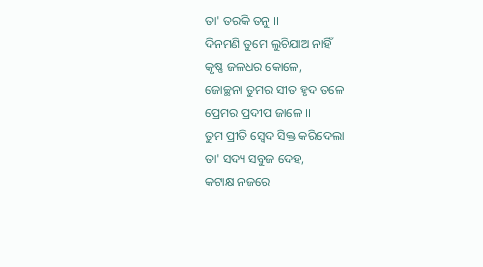ତା' ତରକି ତନୁ ।।
ଦିନମଣି ତୁମେ ଲୁଚିଯାଅ ନାହିଁ
କୃଷ୍ଣ ଜଳଧର କୋଳେ,
ଜୋଚ୍ଛନା ତୁମର ସୀତ ହୃଦ ତଳେ
ପ୍ରେମର ପ୍ରଦୀପ ଜାଳେ ।।
ତୁମ ପ୍ରୀତି ସ୍ବେଦ ସିକ୍ତ କରିଦେଲା
ତା' ସଦ୍ୟ ସବୁଜ ଦେହ,
କଟାକ୍ଷ ନଜରେ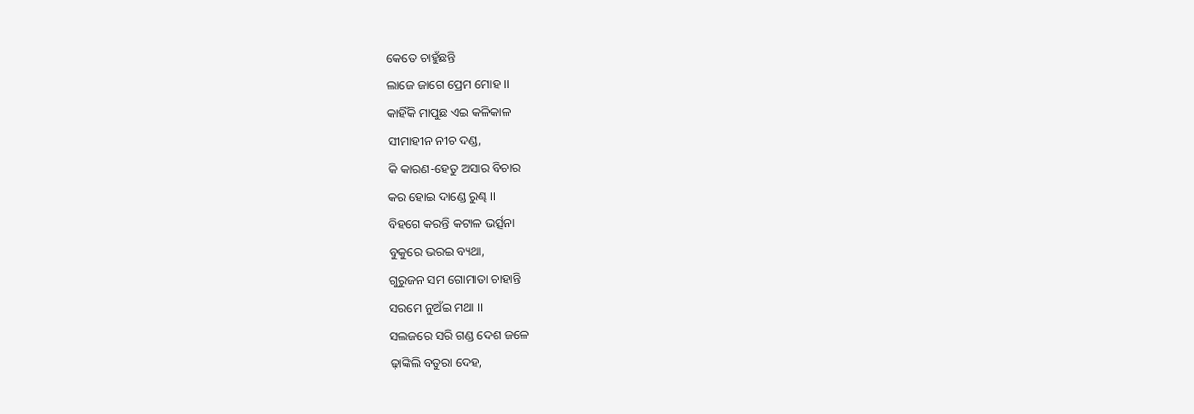କେତେ ଚାହୁଁଛନ୍ତି
ଲାଜେ ଜାଗେ ପ୍ରେମ ମୋହ ।।
କାହିଁକି ମାପୁଛ ଏଇ କଳିକାଳ
ସୀମାହୀନ ନୀଚ ଦଣ୍ଡ,
କି କାରଣ-ହେତୁ ଅସାର ବିଚାର
କର ହୋଇ ଦାଣ୍ଡେ ରୁଣ୍ଢ ।।
ବିହଗେ କରନ୍ତି କଟାଳ ଭର୍ତ୍ସନା
ବୁକୁରେ ଭରଇ ବ୍ୟଥା,
ଗୁରୁଜନ ସମ ଗୋମାତା ଚାହାନ୍ତି
ସରମେ ନୁଅଁଇ ମଥା ।।
ସଲଜରେ ସରି ଗଣ୍ଡ ଦେଶ ଜଳେ
ଢ଼ାଙ୍କିଲି ବତୁରା ଦେହ,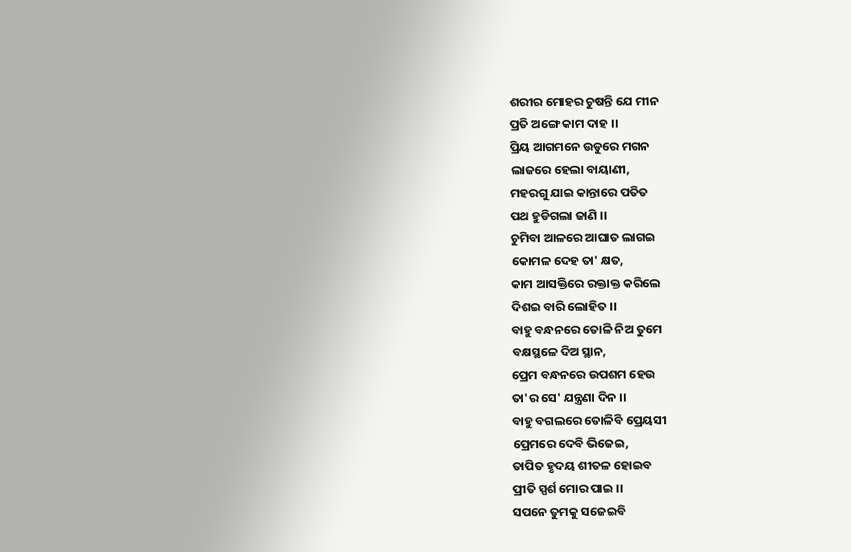ଶରୀର ମୋହର ଚୁଷନ୍ତି ଯେ ମୀନ
ପ୍ରତି ଅଙ୍ଗେ କାମ ଦାହ ।।
ପ୍ରିୟ ଆଗମନେ ଉଡୁରେ ମଗନ
ଲାଜରେ ହେଲା ବାୟାଣୀ,
ମହରଗୁ ଯାଇ କାନ୍ତାରେ ପତିତ
ପଥ ହୁଡିଗଲା ଜାଣି ।।
ଚୁମିବା ଆଳରେ ଆଘାତ ଲାଗଇ
କୋମଳ ଦେହ ତା' କ୍ଷତ,
କାମ ଆସକ୍ତିରେ ରକ୍ତାକ୍ତ କରିଲେ
ଦିଶଇ ବାରି ଲୋହିତ ।।
ବାହୁ ବନ୍ଧନରେ ତୋଳି ନିଅ ତୁମେ
ବକ୍ଷସ୍ଥଳେ ଦିଅ ସ୍ଥାନ,
ପ୍ରେମ ବନ୍ଧନରେ ଉପଶମ ହେଉ
ତା'ର ସେ' ଯନ୍ତ୍ରଣା ଦିନ ।।
ବାହୁ ବଗଲରେ ତୋଳିବି ପ୍ରେୟସୀ
ପ୍ରେମରେ ଦେବି ଭିଜେଇ,
ତାପିତ ହୃଦୟ ଶୀତଳ ହୋଇବ
ପ୍ରୀତି ସ୍ପର୍ଶ ମୋର ପାଇ ।।
ସପନେ ତୁମକୁ ସଜେଇବି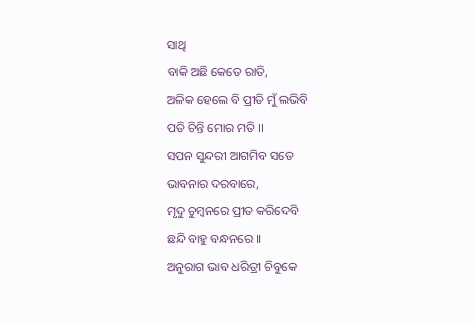ସାଥି
ବାକି ଅଛି କେତେ ରାତି,
ଅଳିକ ହେଲେ ବି ପ୍ରୀତି ମୁଁ ଲଭିବି
ପତି ଚିନ୍ତି ମୋର ମତି ।।
ସପନ ସୁନ୍ଦରୀ ଆଗମିବ ସତେ
ଭାବନାର ଦରବାରେ,
ମୃଦୁ ଚୁମ୍ବନରେ ପ୍ରୀତ କରିଦେବି
ଛନ୍ଦି ବାହୁ ବନ୍ଧନରେ ।।
ଅନୁରାଗ ଭାବ ଧରିତ୍ରୀ ଚିବୁକେ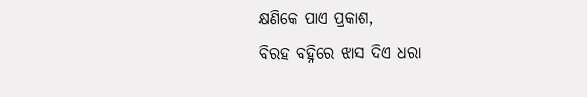କ୍ଷଣିକେ ପାଏ ପ୍ରକାଶ,
ବିରହ ବହ୍ନିରେ ଝାସ ଦିଏ ଧରା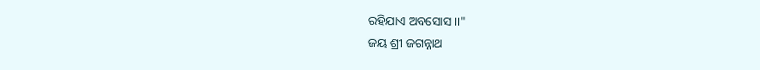ରହିଯାଏ ଅବସୋସ ।।"
ଜୟ ଶ୍ରୀ ଜଗନ୍ନାଥ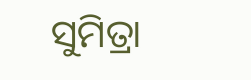ସୁମିତ୍ରା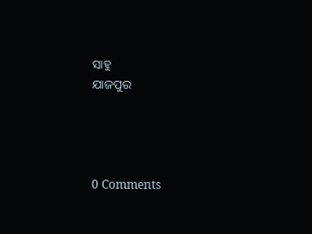ସାହୁ
ଯାଜପୁର




0 Comments